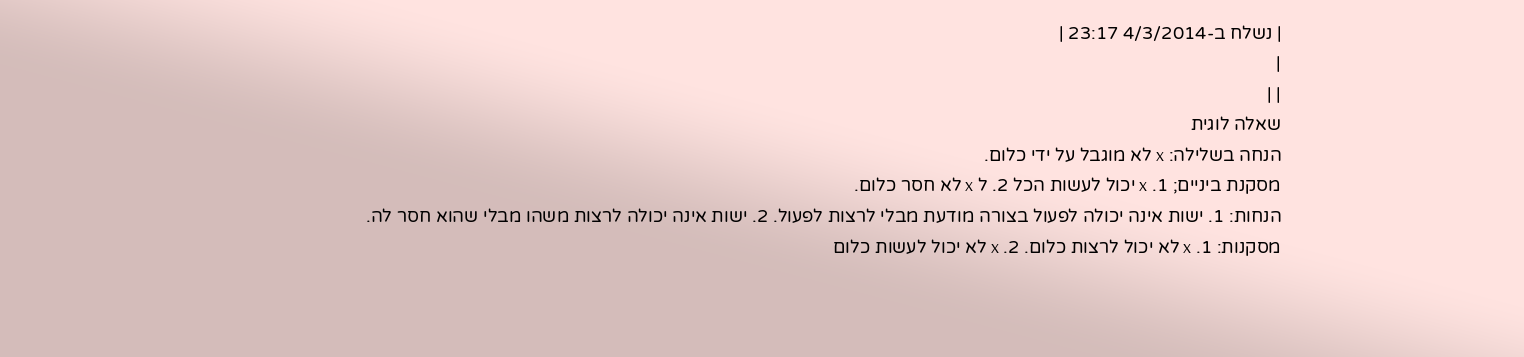| נשלח ב-4/3/2014 23:17 |
|
| |
שאלה לוגית
הנחה בשלילה: x לא מוגבל על ידי כלום.
מסקנת ביניים; 1. x יכול לעשות הכל 2. ל x לא חסר כלום.
הנחות: 1. ישות אינה יכולה לפעול בצורה מודעת מבלי לרצות לפעול. 2. ישות אינה יכולה לרצות משהו מבלי שהוא חסר לה.
מסקנות: 1. x לא יכול לרצות כלום. 2. x לא יכול לעשות כלום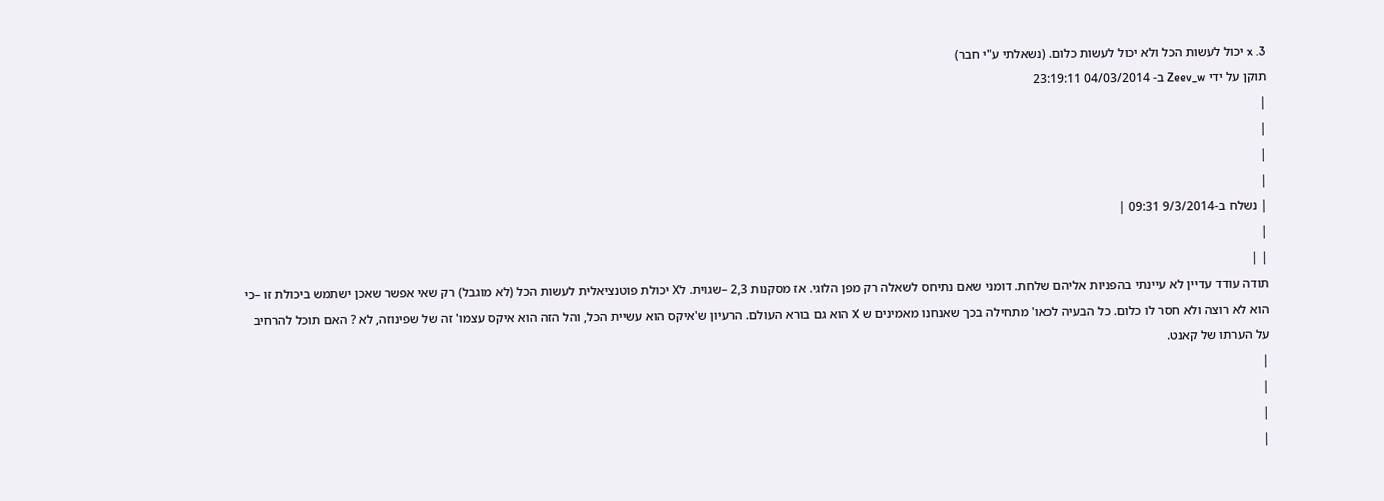3. x יכול לעשות הכל ולא יכול לעשות כלום. (נשאלתי ע"י חבר)
תוקן על ידי Zeev_w ב- 04/03/2014 23:19:11
|
|
|
|
| נשלח ב-9/3/2014 09:31 |
|
| |
תודה עודד עדיין לא עיינתי בהפניות אליהם שלחת. דומני שאם נתיחס לשאלה רק מפן הלוגי. אז מסקנות 2,3 –שגוית. לX יכולת פוטנציאלית לעשות הכל (לא מוגבל) רק שאי אפשר שאכן ישתמש ביכולת זו –כי הוא לא רוצה ולא חסר לו כלום. כל הבעיה לכאו' מתחילה בכך שאנחנו מאמינים ש X הוא גם בורא העולם. הרעיון ש'איקס הוא עשיית הכל, והל הזה הוא איקס עצמו' זה של שפינוזה, לא ? האם תוכל להרחיב על הערתו של קאנט.
|
|
|
|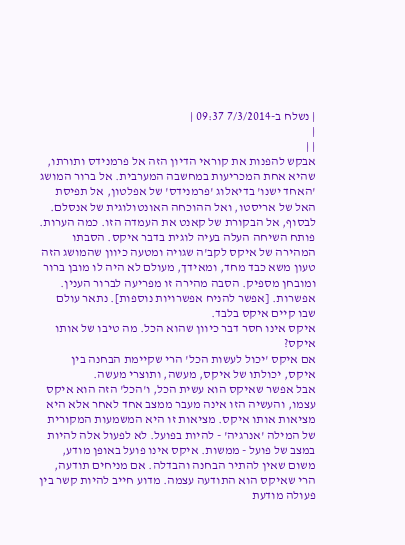| נשלח ב-7/3/2014 09:37 |
|
| |
אבקש להפנות את קוראי הדיון הזה אל פרמנידס ותורתו, שהיא אחת המכריעות במחשבה המערבית. אל ברור המושג 'האחד ישנו' בדיאלוג 'פרמנידס' של אפלטון, אל תפיסת האל של אריסטו, ואל ההוכחה האונטולוגית של אנסלם. לבסוף, אל הבקורת של קאנט את העמדה הזו. כמה הערות. פותח השיחה העלה בעיה לוגית בדבר איקס. הסבתו המהירה של איקס לקב'ה שגויה ומטעה כיוון שהמושג הזה טעון משא כבד מחד, ומאידך, מעולם לא היה לו מובן ברור ומובחן מספיק. הסבה מהירה זו מפריעה לברור הענין. אפשרות. [אפשר להניח אפשרויות נוספות]. נתאר עולם שבו קיים איקס בלבד.
איקס אינו חסר דבר כיוון שהוא הכל. מה טיבו של אותו איקס?
אם איקס 'יכול לעשות הכל' הרי שקיימת הבחנה בין איקס, יכולתו של איקס, מעשה, ותוצרי מעשה.
אבל אפשר שאיקס הוא עשית הכל, ו'הכל' הזה הוא איקס עצמו, והעשיה הזו אינה מעבר ממצב אחד לאחר אלא היא מציאות אותו איקס. מציאות זו היא המשמעות המקורית של המילה 'אנרגיה' - להיות בפועל. לא לפעול אלה להיות במצב של פועל - ממשות. איקס אינו פועל באופן מודע, משום שאין להתיר הבחנה והבדלה. אם מניחים תודעה, הרי שאיקס הוא התודעה עצמה. מדוע חייב להיות קשר בין פעולה מודעת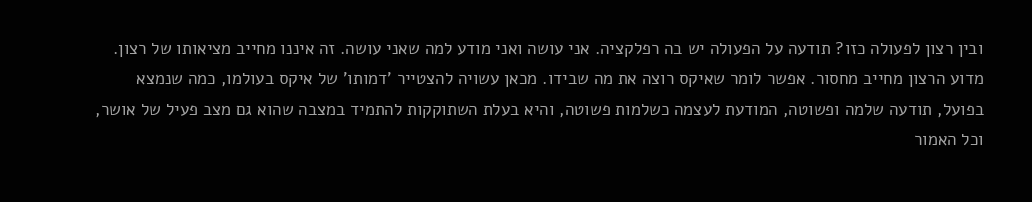ובין רצון לפעולה כזו? תודעה על הפעולה יש בה רפלקציה. אני עושה ואני מודע למה שאני עושה. זה איננו מחייב מציאותו של רצון. מדוע הרצון מחייב מחסור. אפשר לומר שאיקס רוצה את מה שבידו. מכאן עשויה להצטייר 'דמותו' של איקס בעולמו, כמה שנמצא בפועל, תודעה שלמה ופשוטה, המודעת לעצמה כשלמות פשוטה, והיא בעלת השתוקקות להתמיד במצבה שהוא גם מצב פעיל של אושר, וכל האמור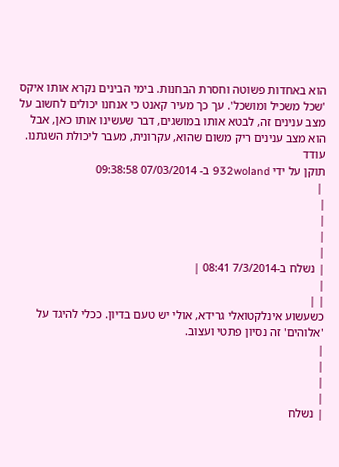הוא באחדות פשוטה וחסרת הבחנות. בימי הבינים נקרא אותו איקס 'שכל משכיל ומושכל'. עך כך מעיר קאנט כי אנחנו יכולים לחשוב על מצב ענינים זה, לבטא אותו במושגים, דבר שעשינו אותו כאן, אבל הוא מצב ענינים ריק משום שהוא, עקרונית, מעבר ליכולת השגתנו.
עודד
תוקן על ידי 932woland ב- 07/03/2014 09:38:58
 |
|
|
|
|
| נשלח ב-7/3/2014 08:41 |
|
| |
כשעשוע אינלקטואלי גרידא, אולי יש טעם בדיון. ככלי להיגד על 'אלוהים' זה נסיון פתטי ועצוב.
|
|
|
|
| נשלח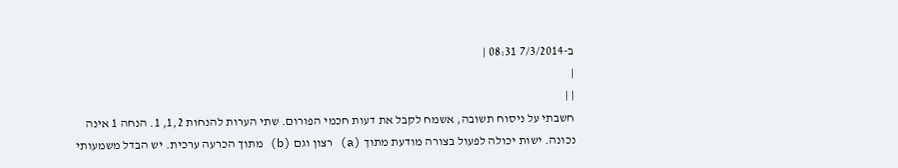ב-7/3/2014 08:31 |
|
| |
חשבתי על ניסוח תשובה, אשמח לקבל את דעות חכמי הפורום. שתי הערות להנחות 1,2, 1. הנחה 1 אינה נכונה. ישות יכולה לפעול בצורה מודעת מתוך (a) רצון וגם (b) מתוך הכרעה ערכית. יש הבדל משמעותי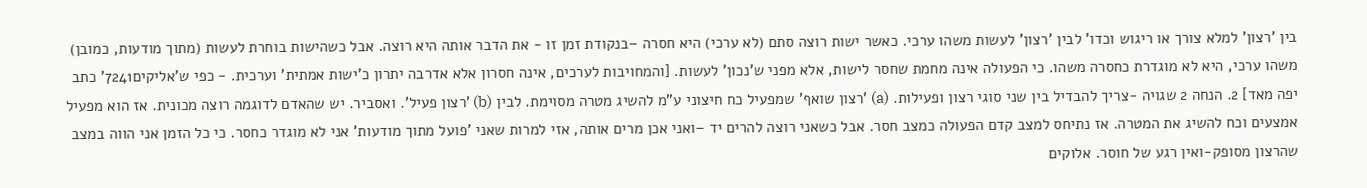בין 'רצון' למלא צורך או ריגוש וכדו' לבין 'רצון' לעשות משהו ערכי. כאשר ישות רוצה סתם (לא ערכי) היא חסרה –בנקודת זמן זו - את הדבר אותה היא רוצה. אבל כשהישות בוחרת לעשות (מתוך מודעות, כמובן) משהו ערכי, היא לא מוגדרת כחסרה משהו. כי הפעולה אינה מחמת שחסר לישות, אלא מפני ש'נכון' לעשות. [והמחויבות לערכים, אינה חסרון אלא אדרבה יתרון כ'ישות אמתית' וערכית. - כפי ש'אליקים7241' כתב יפה מאד] 2. הנחה 2 שגויה -צריך להבדיל בין שני סוגי רצון ופעילות. (a) 'רצון שואף' שמפעיל כח חיצוני ע"מ להשיג מטרה מסוימת. לבין (b) 'רצון פעיל'. ואסביר. יש שהאדם לדוגמה רוצה מכונית. אז הוא מפעיל אמצעים וכח להשיג את המטרה. אז נתיחס למצב קדם הפעולה כמצב חסר. אבל כשאני רוצה להרים יד –ואני אכן מרים אותה, אזי למרות שאני 'פועל מתוך מודעות' אני לא מוגדר כחסר. כי כל הזמן אני הווה במצב שהרצון מסופק-ואין רגע של חוסר. אלוקים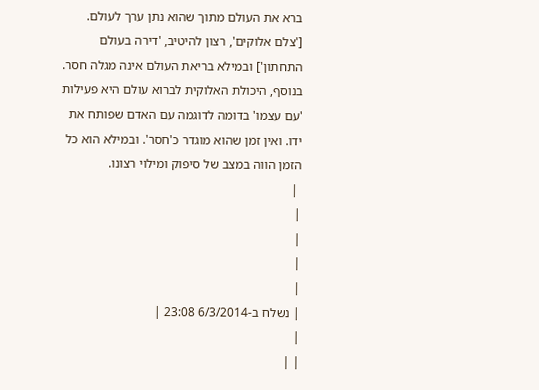ברא את העולם מתוך שהוא נתן ערך לעולם. ['צלם אלוקים', רצון להיטיב, 'דירה בעולם התחתון'] ובמילא בריאת העולם אינה מגלה חסר. בנוסף, היכולת האלוקית לברוא עולם היא פעילות 'עם עצמו' בדומה לדוגמה עם האדם שפותח את ידו. ואין זמן שהוא מוגדר כ'חסר'. ובמילא הוא כל הזמן הווה במצב של סיפוק ומילוי רצונו.
 |
|
|
|
|
| נשלח ב-6/3/2014 23:08 |
|
| |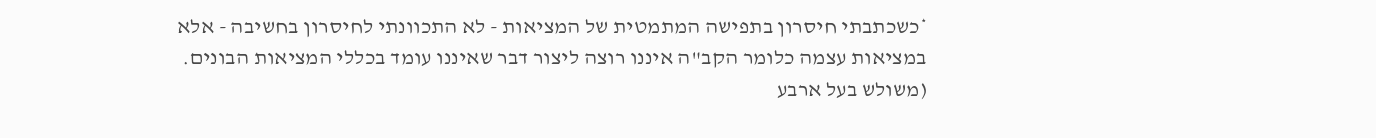*כשכתבתי חיסרון בתפישה המתמטית של המציאות - לא התכוונתי לחיסרון בחשיבה - אלא במציאות עצמה כלומר הקב"ה איננו רוצה ליצור דבר שאיננו עומד בכללי המציאות הבונים. (משולש בעל ארבע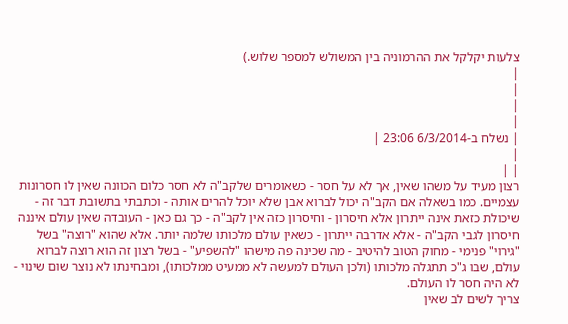צלעות יקלקל את ההרמוניה בין המשולש למספר שלוש.)
|
|
|
|
| נשלח ב-6/3/2014 23:06 |
|
| |
רצון מעיד על משהו שאין, אך לא על חסר - כשאומרים שלקב"ה לא חסר כלום הכוונה שאין לו חסרונות עצמיים. כמו בשאלה אם הקב"ה יכול לברוא אבן שלא יוכל להרים אותה - וכתבתי בתשובת דבר זה - שיכולת כזאת אינה ייתרון אלא חיסרון - וחיסרון כזה אין לקב"ה - כך גם כאן - העובדה שאין עולם איננה חיסרון לגבי הקב"ה - אלא אדרבה ייתרון - כשאין עולם מלכותו שלמה יותר. אלא שהוא "רוצה" בשל "גירוי" פנימי - מחוק הטוב להיטיב - מה שכינה פה מישהו "להשפיע" - בשל רצון זה הוא רוצה לברוא עולם, שבו ג"כ תתגלה מלכותו (ולכן העולם למעשה לא ממעיט ממלכותו), ומבחינתו לא נוצר שום שינוי - לא היה חסר לו העולם.
צריך לשים לב שאין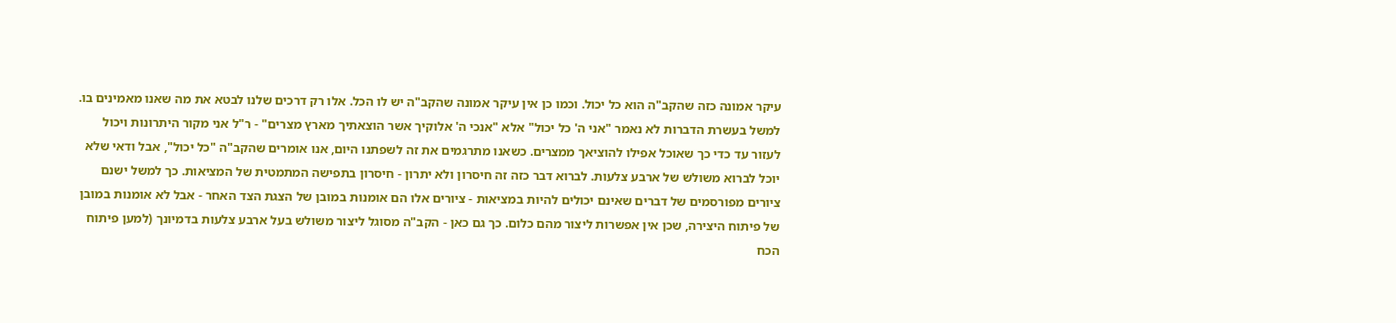עיקר אמונה כזה שהקב"ה הוא כל יכול. וכמו כן אין עיקר אמונה שהקב"ה יש לו הכל. אלו רק דרכים שלנו לבטא את מה שאנו מאמינים בו. למשל בעשרת הדברות לא נאמר "אני ה' כל יכול" אלא "אנכי ה' אלוקיך אשר הוצאתיך מארץ מצרים" - ר"ל אני מקור היתרונות ויכול לעזור עד כדי כך שאוכל אפילו להוציאך ממצרים. כשאנו מתרגמים את זה לשפתנו היום, אנו אומרים שהקב"ה "כל יכול", אבל ודאי שלא יוכל לברוא משולש של ארבע צלעות. לברוא דבר כזה זה חיסרון ולא יתרון - חיסרון בתפישה המתמטית של המציאות. כך למשל ישנם ציורים מפורסמים של דברים שאינם יכולים להיות במציאות - ציורים אלו הם אומנות במובן של הצגת הצד האחר - אבל לא אומנות במובן של פיתוח היצירה, שכן אין אפשרות ליצור מהם כלום. כך גם כאן - הקב"ה מסוגל ליצור משולש בעל ארבע צלעות בדמיונך (למען פיתוח הכח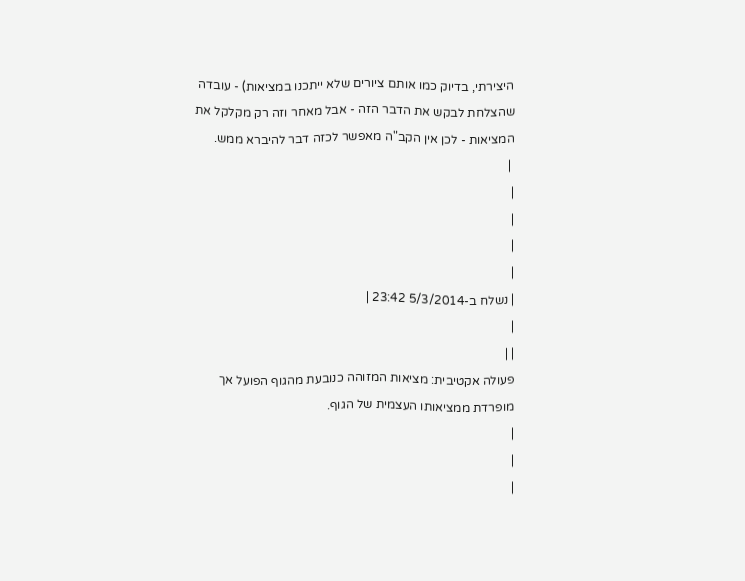היצירתי, בדיוק כמו אותם ציורים שלא ייתכנו במציאות) - עובדה שהצלחת לבקש את הדבר הזה - אבל מאחר וזה רק מקלקל את המציאות - לכן אין הקב"ה מאפשר לכזה דבר להיברא ממש.
 |
|
|
|
|
| נשלח ב-5/3/2014 23:42 |
|
| |
פעולה אקטיבית: מציאות המזוהה כנובעת מהגוף הפועל אך מופרדת ממציאותו העצמית של הגוף.
|
|
|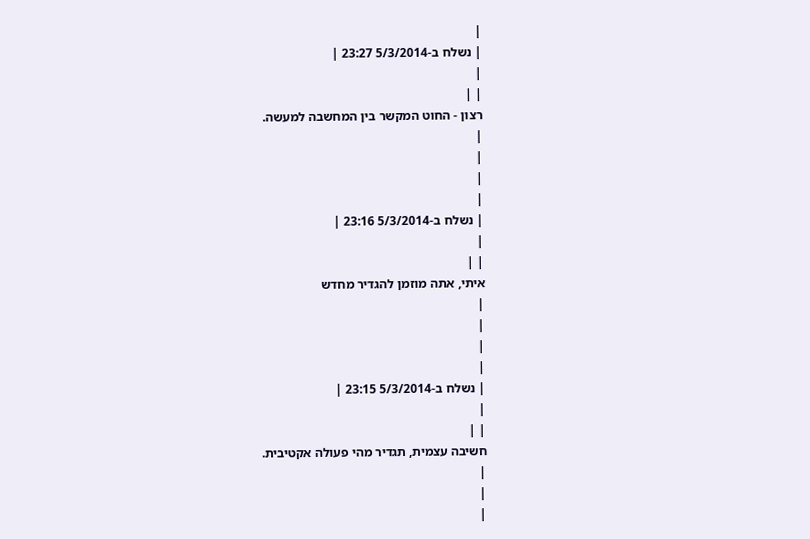|
| נשלח ב-5/3/2014 23:27 |
|
| |
רצון - החוט המקשר בין המחשבה למעשה.
|
|
|
|
| נשלח ב-5/3/2014 23:16 |
|
| |
איתי, אתה מוזמן להגדיר מחדש
|
|
|
|
| נשלח ב-5/3/2014 23:15 |
|
| |
חשיבה עצמית, תגדיר מהי פעולה אקטיבית.
|
|
|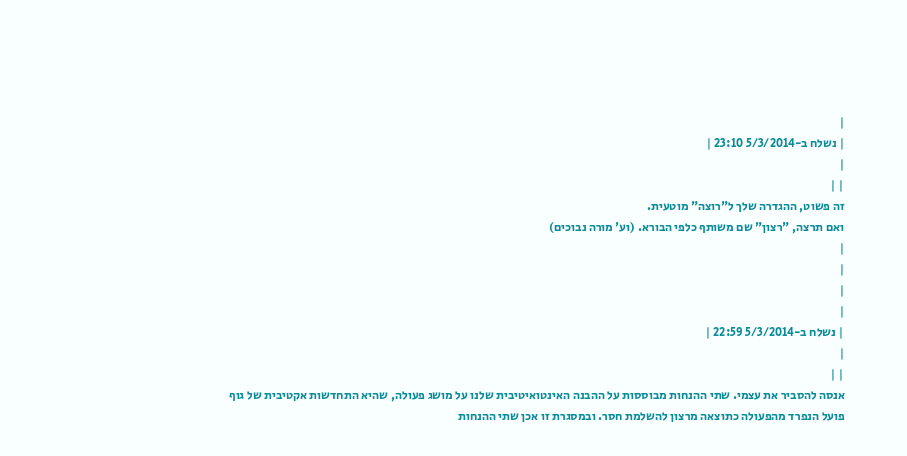|
| נשלח ב-5/3/2014 23:10 |
|
| |
זה פשוט, ההגדרה שלך ל"רוצה" מוטעית.
ואם תרצה, "רצון" שם משותף כלפי הבורא. (וע' מורה נבוכים)
|
|
|
|
| נשלח ב-5/3/2014 22:59 |
|
| |
אנסה להסביר את עצמי. שתי ההנחות מבוססות על ההבנה האינטואיטיבית שלנו על מושג פעולה, שהיא התחדשות אקטיבית של גוף פועל הנפרד מהפעולה כתוצאה מרצון להשלמת חסר. ובמסגרת זו אכן שתי ההנחות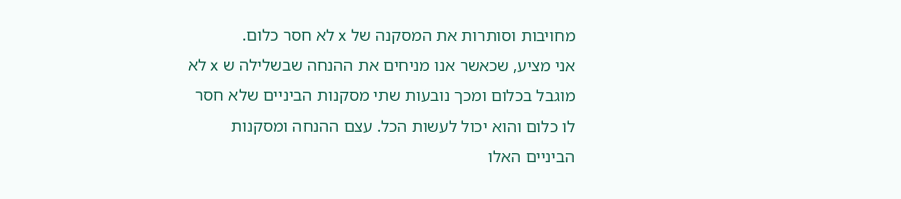מחויבות וסותרות את המסקנה של x לא חסר כלום.
אני מציע, שכאשר אנו מניחים את ההנחה שבשלילה ש x לא מוגבל בכלום ומכך נובעות שתי מסקנות הביניים שלא חסר לו כלום והוא יכול לעשות הכל. עצם ההנחה ומסקנות הביניים האלו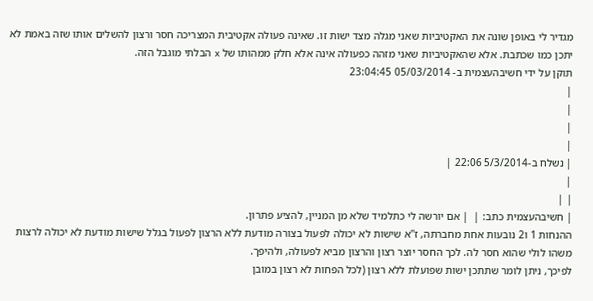מגדיר לי באופן שונה את האקטיביות שאני מגלה מצד ישות זו. שאינה פעולה אקטיבית המצריכה חסר ורצון להשלים אותו שזה באמת לא יתכן כמו שכתבת. אלא שהאקטיביות שאני מזהה כפעולה אינה אלא חלק ממהותו של x הבלתי מוגבל הזה.
תוקן על ידי חשיבהעצמית ב- 05/03/2014 23:04:45
|
|
|
|
| נשלח ב-5/3/2014 22:06 |
|
| |
| חשיבהעצמית כתב: |  | אם יורשה לי כתלמיד שלא מן המניין, להציע פתרון.
ההנחות 1 ו2 נובעות אחת מחברתה, ז"א שישות לא יכולה לפעול בצורה מודעת ללא הרצון לפעול בגלל שישות מודעת לא יכולה לרצות משהו לולי שהוא חסר לה. לכך החסר יוצר רצון והרצון מביא לפעולה, ולהיפך.
לפיכך, ניתן לומר שתתכן ישות שפועלת ללא רצון (לכל הפחות לא רצון במובן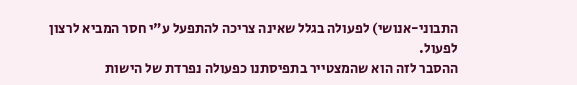התבוני-אנושי) לפעולה בגלל שאינה צריכה להתפעל ע"י חסר המביא לרצון לפעול.
ההסבר לזה הוא שהמצטייר בתפיסתנו כפעולה נפרדת של הישות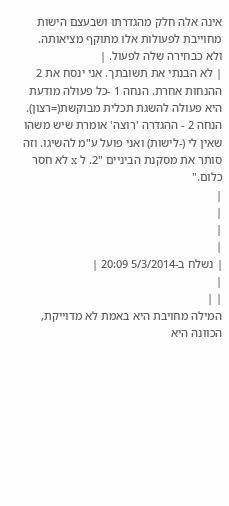אינה אלה חלק מהגדרתו ושבעצם הישות מחוייבת לפעולות אלו מתוקף מציאותה. ולא כבחירה שלה לפעול. |
| לא הבנתי את תשובתך. אני ינסח את 2 ההנחות אחרת. הנחה 1 -כל פעולה מודעת היא פעולה להשגת תכלית מבוקשת(=רצון). הנחה 2 - ההגדרה 'רוצה' אומרת שיש משהו שאין לי (-לישות) ואני פועל ע"מ להשיגו. וזה סותר את מסקנת הביניים "2. ל x לא חסר כלום."
|
|
|
|
| נשלח ב-5/3/2014 20:09 |
|
| |
המילה מחויבת היא באמת לא מדוייקת, הכוונה היא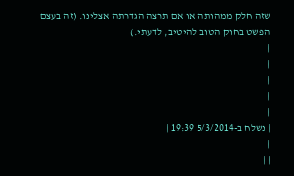שזה חלק ממהותה או אם תרצה הגדרתה אצלינו. (זה בעצם הפשט בחוק הטוב להיטיב, לדעתי.)
|
|
|
|
|
| נשלח ב-5/3/2014 19:39 |
|
| |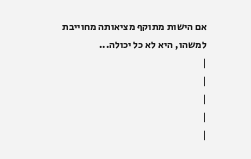אם הישות מתוקף מציאותה מחוייבת למשהו, היא לא כל יכולה...
|
|
|
|
|